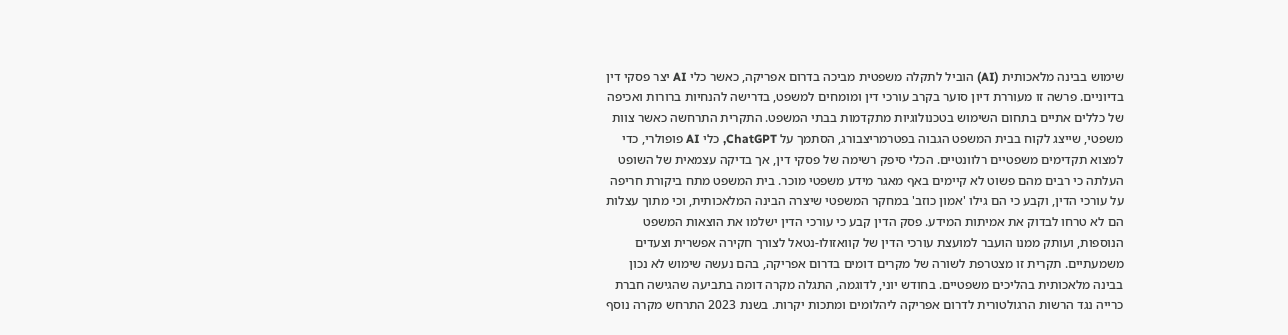שימוש בבינה מלאכותית (AI) הוביל לתקלה משפטית מביכה בדרום אפריקה, כאשר כלי AI יצר פסקי דין בדיוניים. פרשה זו מעוררת דיון סוער בקרב עורכי דין ומומחים למשפט, בדרישה להנחיות ברורות ואכיפה של כללים אתיים בתחום השימוש בטכנולוגיות מתקדמות בבתי המשפט. התקרית התרחשה כאשר צוות משפטי, שייצג לקוח בבית המשפט הגבוה בפטרמריצבורג, הסתמך על ChatGPT, כלי AI פופולרי, כדי למצוא תקדימים משפטיים רלוונטיים. הכלי סיפק רשימה של פסקי דין, אך בדיקה עצמאית של השופט העלתה כי רבים מהם פשוט לא קיימים באף מאגר מידע משפטי מוכר. בית המשפט מתח ביקורת חריפה על עורכי הדין, וקבע כי הם גילו 'אמון כוזב' במחקר המשפטי שיצרה הבינה המלאכותית, וכי מתוך עצלות הם לא טרחו לבדוק את אמיתות המידע. פסק הדין קבע כי עורכי הדין ישלמו את הוצאות המשפט הנוספות, ועותק ממנו הועבר למועצת עורכי הדין של קוואזולו-נטאל לצורך חקירה אפשרית וצעדים משמעתיים. תקרית זו מצטרפת לשורה של מקרים דומים בדרום אפריקה, בהם נעשה שימוש לא נכון בבינה מלאכותית בהליכים משפטיים. בחודש יוני, לדוגמה, התגלה מקרה דומה בתביעה שהגישה חברת כרייה נגד הרשות הרגולטורית לדרום אפריקה ליהלומים ומתכות יקרות. בשנת 2023 התרחש מקרה נוסף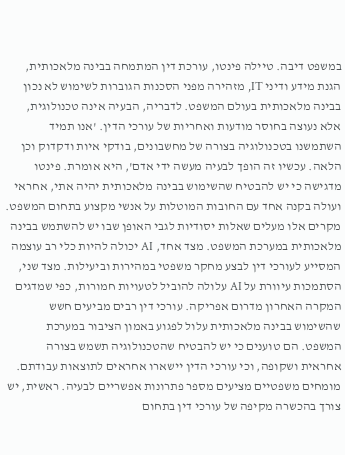במשפט דיבה. טיילה פינטו, עורכת דין המתמחה בבינה מלאכותית, הגנת מידע ודיני IT, מזהירה מפני הסכנות הגוברות לשימוש לא נכון בבינה מלאכותית בעולם המשפט. לדבריה, הבעיה אינה טכנולוגית, אלא נעוצה בחוסר מודעות ואחריות של עורכי הדין. 'אנו תמיד השתמשנו בטכנולוגיה בצורה של מחשבונים, בודקי איות ודקדוק וכן הלאה. עכשיו זה הופך לבעיה מעשה ידי אדם', היא אומרת. פינטו מדגישה כי יש להבטיח שהשימוש בבינה מלאכותית יהיה אתי, אחראי ועולה בקנה אחד עם החובות המוטלות על אנשי מקצוע בתחום המשפט. מקרים אלו מעלים שאלות יסודיות לגבי האופן שבו יש להשתמש בבינה מלאכותית במערכת המשפט. מצד אחד, AI יכולה להיות כלי רב עוצמה המסייע לעורכי דין לבצע מחקר משפטי במהירות וביעילות. מצד שני, הסתמכות עיוורת על AI עלולה להוביל לטעויות חמורות, כפי שמדגים המקרה האחרון מדרום אפריקה. עורכי דין רבים מביעים חשש שהשימוש בבינה מלאכותית עלול לפגוע באמון הציבור במערכת המשפט. הם טוענים כי יש להבטיח שהטכנולוגיה תשמש בצורה אחראית ושקופה, וכי עורכי הדין יישארו אחראים לתוצאות עבודתם. מומחים משפטיים מציעים מספר פתרונות אפשריים לבעיה. ראשית, יש צורך בהכשרה מקיפה של עורכי דין בתחום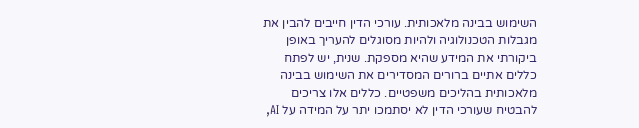השימוש בבינה מלאכותית. עורכי הדין חייבים להבין את מגבלות הטכנולוגיה ולהיות מסוגלים להעריך באופן ביקורתי את המידע שהיא מספקת. שנית, יש לפתח כללים אתיים ברורים המסדירים את השימוש בבינה מלאכותית בהליכים משפטיים. כללים אלו צריכים להבטיח שעורכי הדין לא יסתמכו יתר על המידה על AI,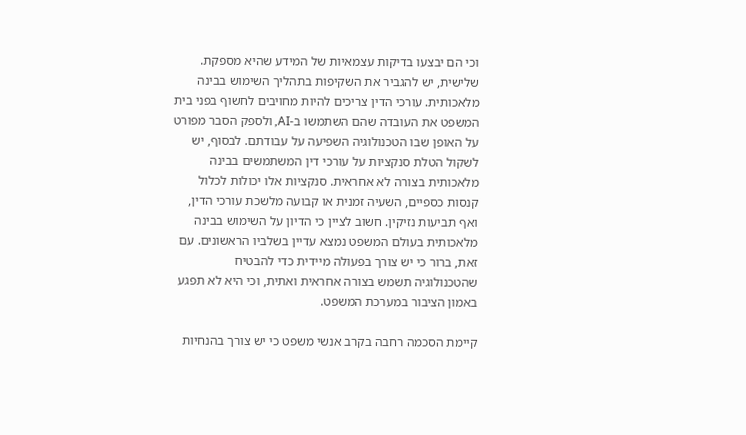וכי הם יבצעו בדיקות עצמאיות של המידע שהיא מספקת. שלישית, יש להגביר את השקיפות בתהליך השימוש בבינה מלאכותית. עורכי הדין צריכים להיות מחויבים לחשוף בפני בית המשפט את העובדה שהם השתמשו ב-AI, ולספק הסבר מפורט על האופן שבו הטכנולוגיה השפיעה על עבודתם. לבסוף, יש לשקול הטלת סנקציות על עורכי דין המשתמשים בבינה מלאכותית בצורה לא אחראית. סנקציות אלו יכולות לכלול קנסות כספיים, השעיה זמנית או קבועה מלשכת עורכי הדין, ואף תביעות נזיקין. חשוב לציין כי הדיון על השימוש בבינה מלאכותית בעולם המשפט נמצא עדיין בשלביו הראשונים. עם זאת, ברור כי יש צורך בפעולה מיידית כדי להבטיח שהטכנולוגיה תשמש בצורה אחראית ואתית, וכי היא לא תפגע באמון הציבור במערכת המשפט.

קיימת הסכמה רחבה בקרב אנשי משפט כי יש צורך בהנחיות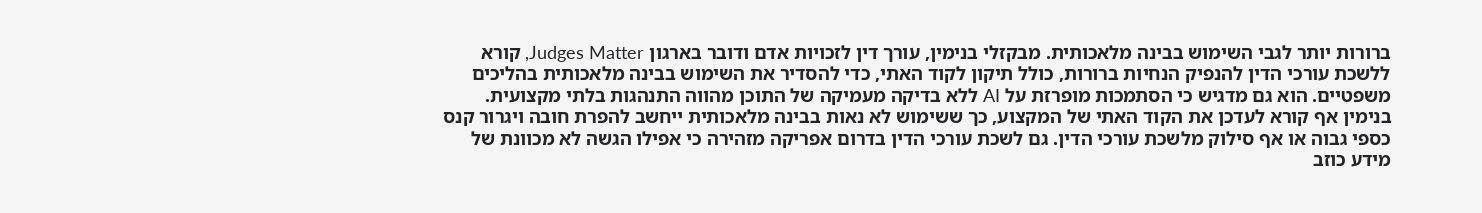ברורות יותר לגבי השימוש בבינה מלאכותית. מבקזלי בנימין, עורך דין לזכויות אדם ודובר בארגון Judges Matter, קורא ללשכת עורכי הדין להנפיק הנחיות ברורות, כולל תיקון לקוד האתי, כדי להסדיר את השימוש בבינה מלאכותית בהליכים משפטיים. הוא גם מדגיש כי הסתמכות מופרזת על AI ללא בדיקה מעמיקה של התוכן מהווה התנהגות בלתי מקצועית. בנימין אף קורא לעדכן את הקוד האתי של המקצוע, כך ששימוש לא נאות בבינה מלאכותית ייחשב להפרת חובה ויגרור קנס כספי גבוה או אף סילוק מלשכת עורכי הדין. גם לשכת עורכי הדין בדרום אפריקה מזהירה כי אפילו הגשה לא מכוונת של מידע כוזב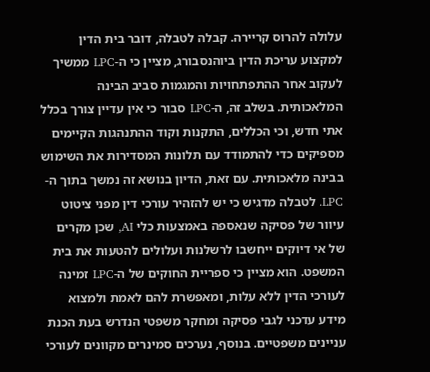עלולה להרוס קריירה. קבלה לטבלה, דובר בית הדין למקצוע עריכת הדין ביוהנסבורג, מציין כי ה-LPC ממשיך לעקוב אחר ההתפתחויות והמגמות סביב הבינה המלאכותית. בשלב זה, ה-LPC סבור כי אין עדיין צורך בכלל אתי חדש, וכי הכללים, התקנות וקוד ההתנהגות הקיימים מספיקים כדי להתמודד עם תלונות המסדירות את השימוש בבינה מלאכותית. עם זאת, הדיון בנושא זה נמשך בתוך ה-LPC. לטבלה מדגיש כי יש להזהיר עורכי דין מפני ציטוט עיוור של פסיקה שנאספה באמצעות כלי AI, שכן מקרים של אי דיוקים ייחשבו לרשלנות ועלולים להטעות את בית המשפט. הוא מציין כי ספריית החוקים של ה-LPC זמינה לעורכי הדין ללא עלות, ומאפשרת להם לאמת ולמצוא מידע עדכני לגבי פסיקה ומחקר משפטי הנדרש בעת הכנת עניינים משפטיים. בנוסף, נערכים סמינרים מקוונים לעורכי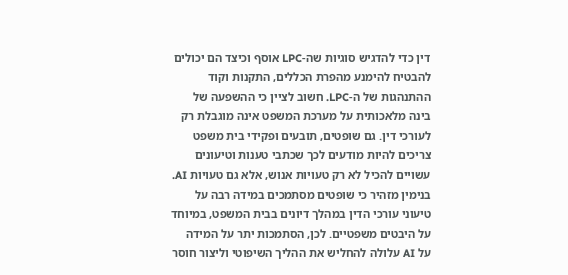דין כדי להדגיש סוגיות שה-LPC אוסף וכיצד הם יכולים להבטיח להימנע מהפרת הכללים, התקנות וקוד ההתנהגות של ה-LPC. חשוב לציין כי ההשפעה של בינה מלאכותית על מערכת המשפט אינה מוגבלת רק לעורכי דין. גם שופטים, תובעים ופקידי בית משפט צריכים להיות מודעים לכך שכתבי טענות וטיעונים עשויים להכיל לא רק טעויות אנוש, אלא גם טעויות AI. בנימין מזהיר כי שופטים מסתמכים במידה רבה על טיעוני עורכי הדין במהלך דיונים בבית המשפט, במיוחד על היבטים משפטיים. לכן, הסתמכות יתר על המידה על AI עלולה להחליש את ההליך השיפוטי וליצור חוסר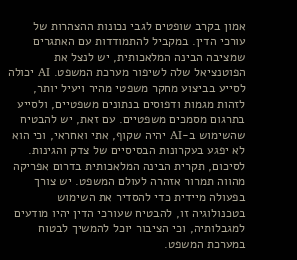אמון בקרב שופטים לגבי נכונות ההצהרות של עורכי הדין. במקביל להתמודדות עם האתגרים שמציבה הבינה המלאכותית, יש לנצל את הפוטנציאל שלה לשיפור מערכת המשפט. AI יכולה לסייע בביצוע מחקר משפטי מהיר ויעיל יותר, לזהות מגמות ודפוסים בנתונים משפטיים, ולסייע בתרגום מסמכים משפטיים. עם זאת, יש להבטיח שהשימוש ב-AI יהיה שקוף, אתי ואחראי, וכי הוא לא יפגע בעקרונות הבסיסיים של צדק והגינות. לסיכום, תקרית הבינה המלאכותית בדרום אפריקה מהווה תמרור אזהרה לעולם המשפט. יש צורך בפעולה מיידית כדי להסדיר את השימוש בטכנולוגיה זו, להבטיח שעורכי הדין יהיו מודעים למגבלותיה, וכי הציבור יוכל להמשיך לבטוח במערכת המשפט.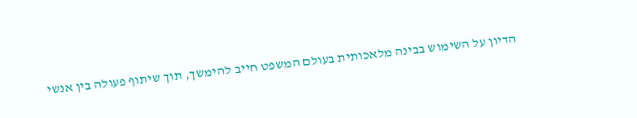הדיון על השימוש בבינה מלאכותית בעולם המשפט חייב להימשך, תוך שיתוף פעולה בין אנשי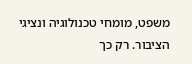משפט, מומחי טכנולוגיה ונציגי הציבור. רק כך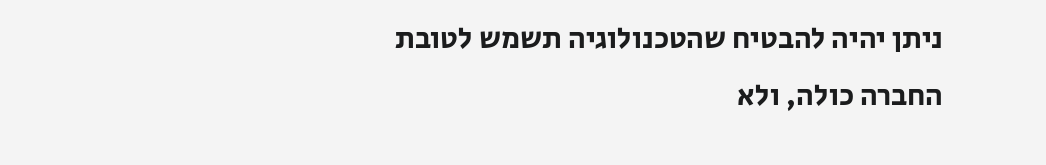ניתן יהיה להבטיח שהטכנולוגיה תשמש לטובת החברה כולה, ולא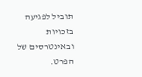תוביל לפגיעה בזכויות ובאינטרסים של הפרט.